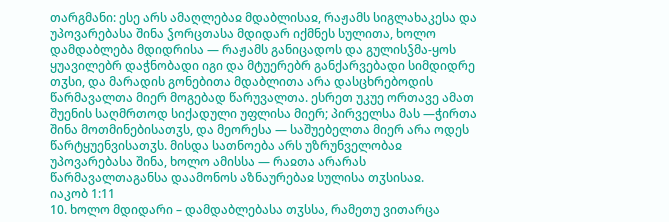თარგმანი: ესე არს ამაღლებაჲ მდაბლისაჲ, რაჟამს სიგლახაკესა და უპოვარებასა შინა ჴორცთასა მდიდარ იქმნეს სულითა, ხოლო დამდაბლება მდიდრისა — რაჟამს განიცადოს და გულისჴმა-ყოს ყუავილებრ დაჭნობადი იგი და მტუერებრ განქარვებადი სიმდიდრე თჳსი, და მარადის გონებითა მდაბლითა არა დასცხრებოდის წარმავალთა მიერ მოგებად წარუვალთა. ესრეთ უკუე ორთავე ამათ შუენის საღმრთოდ სიქადული უფლისა მიერ; პირველსა მას —ჭირთა შინა მოთმინებისათჳს, და მეორესა — საშუებელთა მიერ არა ოდეს წარტყუენვისათჳს. მისდა სათნოება არს უზრუნველობაჲ უპოვარებასა შინა, ხოლო ამისსა — რაჲთა არარას წარმავალთაგანსა დაამონოს აზნაურებაჲ სულისა თჳსისაჲ.
იაკობ 1:11
10. ხოლო მდიდარი – დამდაბლებასა თჳსსა, რამეთუ ვითარცა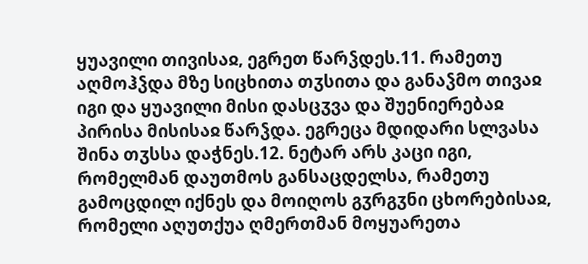ყუავილი თივისაჲ, ეგრეთ წარჴდეს.11. რამეთუ აღმოჰჴდა მზე სიცხითა თჳსითა და განაჴმო თივაჲ იგი და ყუავილი მისი დასცჳვა და შუენიერებაჲ პირისა მისისაჲ წარჴდა. ეგრეცა მდიდარი სლვასა შინა თჳსსა დაჭნეს.12. ნეტარ არს კაცი იგი, რომელმან დაუთმოს განსაცდელსა, რამეთუ გამოცდილ იქნეს და მოიღოს გჳრგჳნი ცხორებისაჲ, რომელი აღუთქუა ღმერთმან მოყუარეთა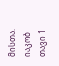მისთა.
იაკობ თავი 1